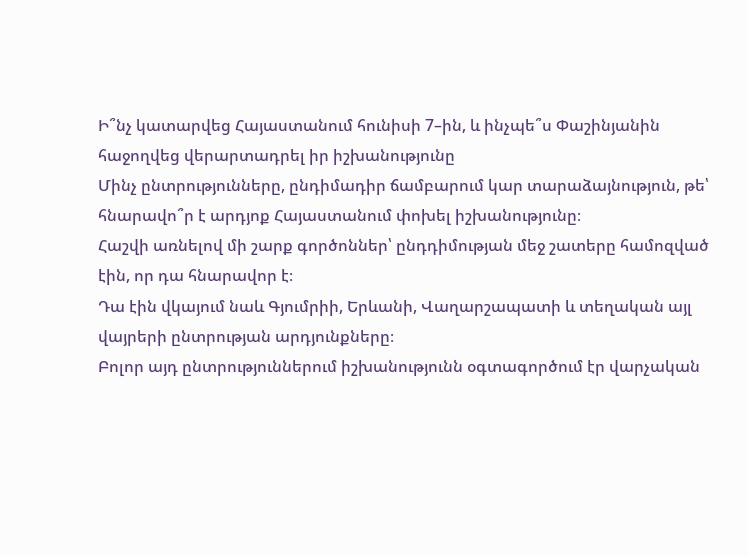Ի՞նչ կատարվեց Հայաստանում հունիսի 7–ին, և ինչպե՞ս Փաշինյանին հաջողվեց վերարտադրել իր իշխանությունը
Մինչ ընտրությունները, ընդիմադիր ճամբարում կար տարաձայնություն, թե՝ հնարավո՞ր է արդյոք Հայաստանում փոխել իշխանությունը։
Հաշվի առնելով մի շարք գործոններ՝ ընդդիմության մեջ շատերը համոզված էին, որ դա հնարավոր է։
Դա էին վկայում նաև Գյումրիի, Երևանի, Վաղարշապատի և տեղական այլ վայրերի ընտրության արդյունքները։
Բոլոր այդ ընտրություններում իշխանությունն օգտագործում էր վարչական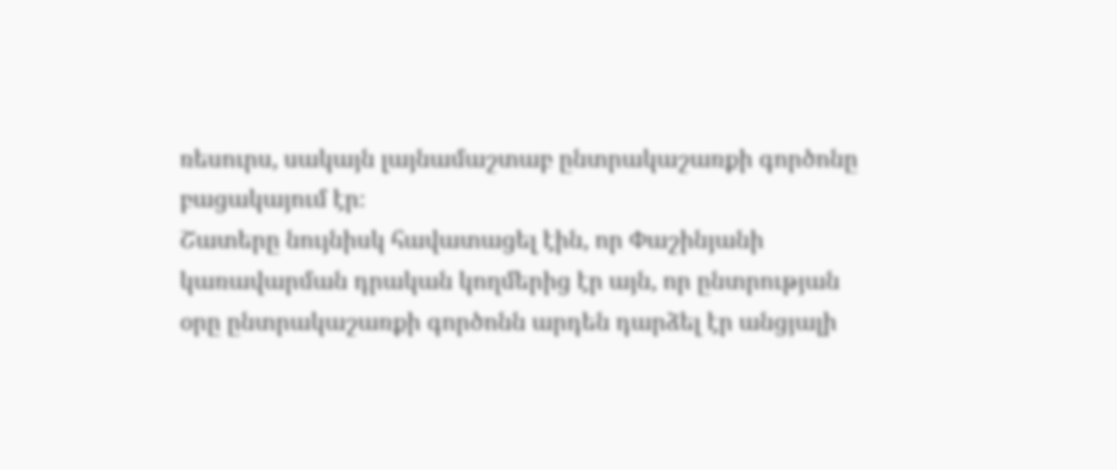ռեսուրս, սակայն լայնամաշտաբ ընտրակաշառքի գործոնը բացակայում էր։
Շատերը նույնիսկ հավատացել էին, որ Փաշինյանի կառավարման դրական կողմերից էր այն, որ ընտրության օրը ընտրակաշառքի գործոնն արդեն դարձել էր անցյալի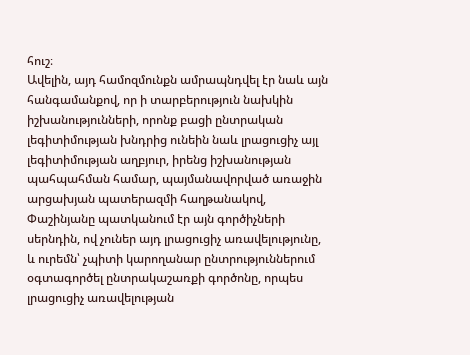հուշ։
Ավելին, այդ համոզմունքն ամրապնդվել էր նաև այն հանգամանքով, որ ի տարբերություն նախկին իշխանությունների, որոնք բացի ընտրական լեգիտիմության խնդրից ունեին նաև լրացուցիչ այլ լեգիտիմության աղբյուր, իրենց իշխանության պահպահման համար, պայմանավորված առաջին արցախյան պատերազմի հաղթանակով, Փաշինյանը պատկանում էր այն գործիչների սերնդին, ով չուներ այդ լրացուցիչ առավելությունը, և ուրեմն՝ չպիտի կարողանար ընտրություններում օգտագործել ընտրակաշառքի գործոնը, որպես լրացուցիչ առավելության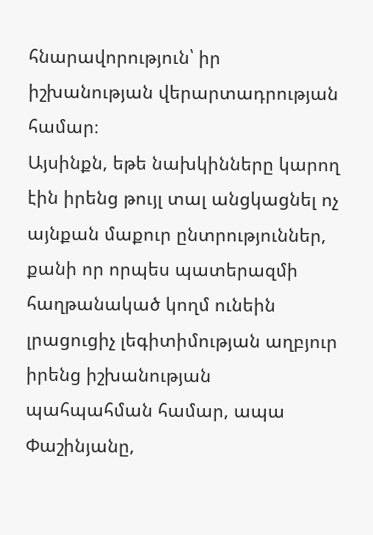հնարավորություն՝ իր իշխանության վերարտադրության համար։
Այսինքն, եթե նախկինները կարող էին իրենց թույլ տալ անցկացնել ոչ այնքան մաքուր ընտրություններ, քանի որ որպես պատերազմի հաղթանակած կողմ ունեին լրացուցիչ լեգիտիմության աղբյուր իրենց իշխանության պահպահման համար, ապա Փաշինյանը,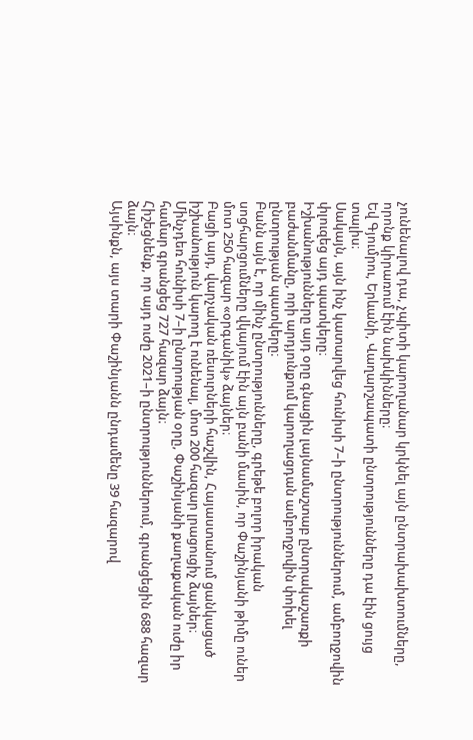չունենալով դա, չպիտի կարողանար կրկնել այն ընտրախախտումները, որոնք կիրառում էին նախկինները։
Եվ Գյումրու, Երևանի, Վաղարշապատի ընտրությունները դա էին ցույց տալիս։
Սակայն, այն ինչ կատարվեց հունիսի 7–ի ընտրություններում, ամբողջովին փլուզեց այդ պատկերը։
Իշխանությունները այդ օրը գնացին լայնամաշտաբ ընտրակաշառքի բաժանմանը, որի արդյունքում կարողացդան ամբողջովին փոխել ընտրության պատկերը։
Բանն այն է, որ մինչ ընտրությունները, գրեթե բոլոր իրական սոցհարցումները վկայում էին այն բանի մասին, որ Փաշինյանի թիմը ուներ մոտ 250 հազար «օրգանիկ» ձայներ։
Բացի այդ, վարչական ռեսուրների հաշվին, Հայաստանում ցանկացած իշխանություն կարող է ունենալ, մոտ 200 հազար լրացուցիչ ձայներ։
Մինչդեռ հունիսի 7–ի ընտրության օրը, Փաշինյանի քաղաքական ուժը իր համար գրանցեց 727 հազար ձայն։
Հիշեցնենք, որ այդ ուժը 2021–ի ընտրություններում, գրանցեցին 688 հազար ձայն։
Այսինքն, այս տարի Փաշինյանն ընդամենը 39 հազարով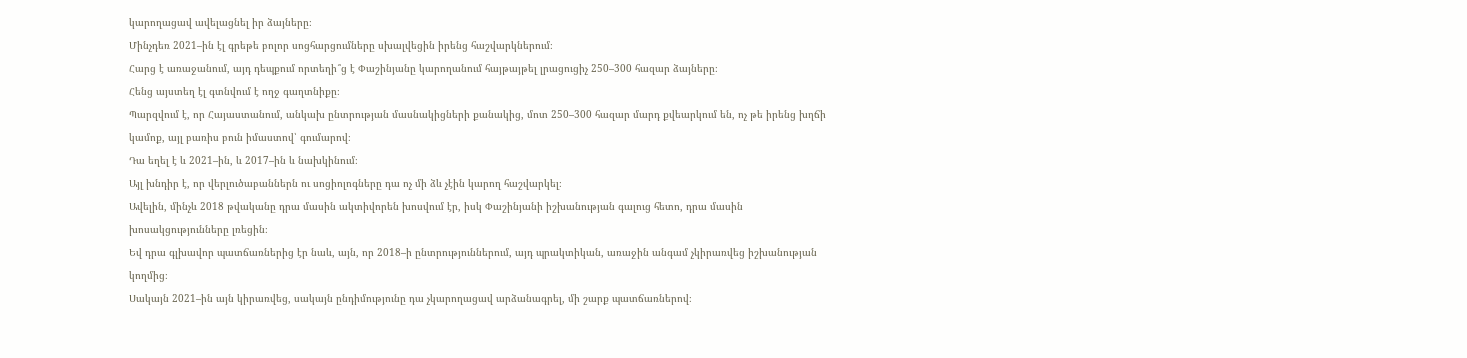կարողացավ ավելացնել իր ձայները։
Մինչդեռ 2021–ին էլ գրեթե բոլոր սոցհարցումները սխալվեցին իրենց հաշվարկներում։
Հարց է առաջանում, այդ դեպքում որտեղի՞ց է Փաշինյանը կարողանում հայթայթել լրացուցիչ 250–300 հազար ձայները։
Հենց այստեղ էլ գտնվում է ողջ գաղտնիքը։
Պարզվում է, որ Հայաստանում, անկախ ընտրության մասնակիցների քանակից, մոտ 250–300 հազար մարդ քվեարկում են, ոչ թե իրենց խղճի կամոք, այլ բառիս բուն իմաստով՝ գումարով։
Դա եղել է և 2021–ին, և 2017–ին և նախկինում։
Այլ խնդիր է, որ վերլուծաբաններն ու սոցիոլոգները դա ոչ մի ձև չէին կարող հաշվարկել։
Ավելին, մինչև 2018 թվականը դրա մասին ակտիվորեն խոսվում էր, իսկ Փաշինյանի իշխանության գալուց հետո, դրա մասին խոսակցությունները լռեցին։
Եվ դրա գլխավոր պատճառներից էր նաև, այն, որ 2018–ի ընտրություններում, այդ պրակտիկան, առաջին անգամ չկիրառվեց իշխանության կողմից։
Սակայն 2021–ին այն կիրառվեց, սակայն ընդիմությունը դա չկարողացավ արձանագրել, մի շարք պատճառներով։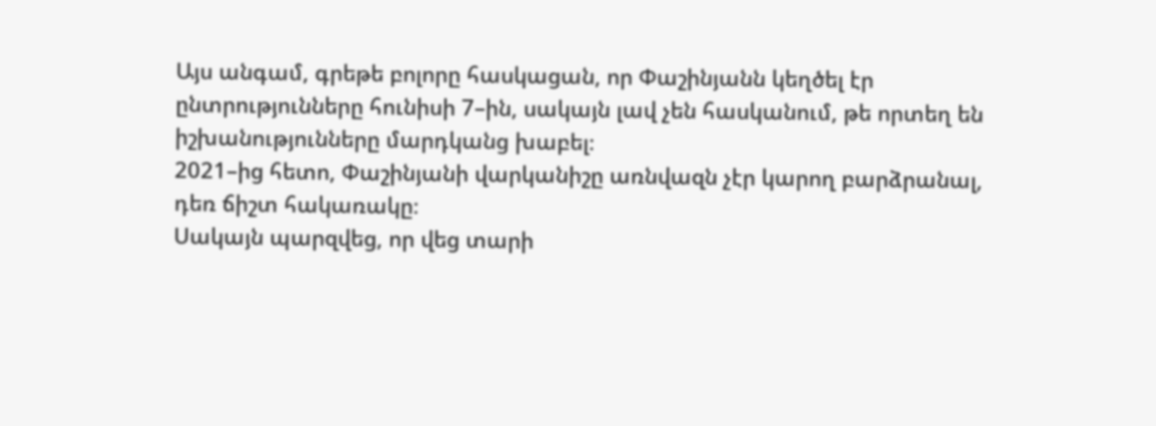Այս անգամ, գրեթե բոլորը հասկացան, որ Փաշինյանն կեղծել էր ընտրությունները հունիսի 7–ին, սակայն լավ չեն հասկանում, թե որտեղ են իշխանությունները մարդկանց խաբել։
2021–ից հետո, Փաշինյանի վարկանիշը առնվազն չէր կարող բարձրանալ, դեռ ճիշտ հակառակը։
Սակայն պարզվեց, որ վեց տարի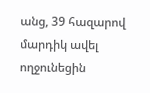անց, 39 հազարով մարդիկ ավել ողջունեցին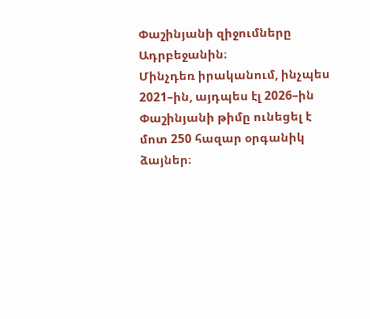Փաշինյանի զիջումները Ադրբեջանին։
Մինչդեռ իրականում, ինչպես 2021–ին, այդպես էլ 2026–ին Փաշինյանի թիմը ունեցել է մոտ 250 հազար օրգանիկ ձայներ։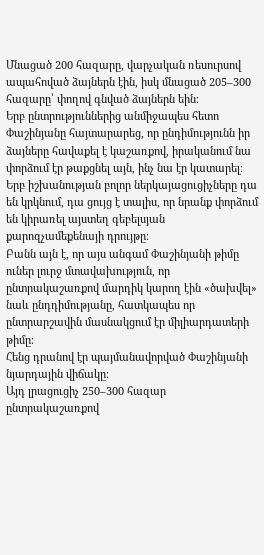Մնացած 200 հազարը, վարչական ռեսուրսով ապահոված ձայներն էին, իսկ մնացած 205–300 հազարը՝ փողով գնված ձայներն եին։
Երբ ընտրություններից անմիջապես հետո Փաշինյանը հայտարարեց, որ ընդիմությունն իր ձայները հավաքել է կաշառքով, իրականում նա փորձում էր թաքցնել այն, ինչ նա էր կատարել։
Երբ իշխանության բոլոր ներկայացուցիչները դա են կրկնում, դա ցույց է տալիս, որ նրանք փորձում են կիրառել այստեղ գեբելսյան քարոզչամեքենայի դրույթը։
Բանն այն է, որ այս անգամ Փաշինյանի թիմը ուներ լուրջ մտավախություն, որ ընտրակաշառքով մարդիկ կարող էին «ծախվել» նաև ընդդիմությանը, հատկապես որ ընտրարշավին մասնակցում էր միլիարդատերի թիմը։
Հենց դրանով էր պայմանավորված Փաշինյանի նյարդային վիճակը։
Այդ լրացուցիչ 250–300 հազար ընտրակաշառքով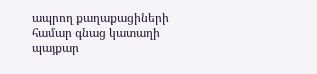ապրող քաղաքացիների համար գնաց կատաղի պայքար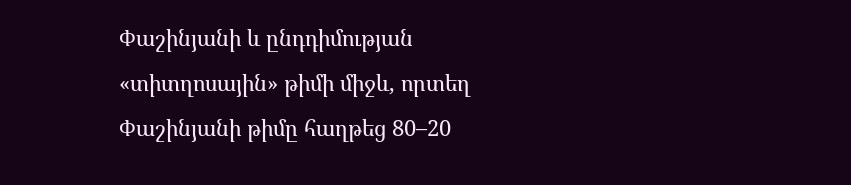Փաշինյանի և ընդդիմության «տիտղոսային» թիմի միջև, որտեղ Փաշինյանի թիմը հաղթեց 80–20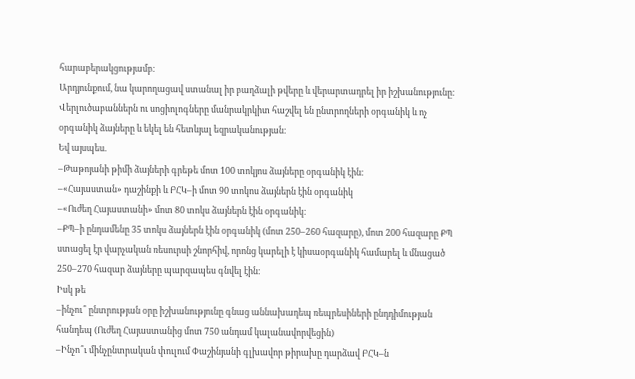հարաբերակցությամբ։
Արդյունքում, նա կարողացավ ստանալ իր բաղձալի թվերը և վերարտադրել իր իշխանությունը։
Վերլուծաբաններն ու սոցիոլոգները մանրակրկիտ հաշվել են ընտրողների օրգանիկ և ոչ օրգանիկ ձայները և եկել են հետևյալ եզրականության։
Եվ այսպես.
–Թաթոյանի թիմի ձայների գրեթե մոտ 100 տոկյոս ձայները օրգանիկ էին։
–«Հայաստան» դաշինքի և ԲՀԿ–ի մոտ 90 տոկոս ձայներն էին օրգանիկ
–«Ուժեղ Հայաստանի» մոտ 80 տոկս ձայներն էին օրգանիկ։
–ՔՊ–ի ընդամենը 35 տոկս ձայներն էին օրգանիկ (մոտ 250–260 հազարը), մոտ 200 հազարը ՔՊ ստացել էր վարչական ռեսուրսի շնորհիվ, որոնց կարելի է կիսաօրգանիկ համարել և մնացած 250–270 հազար ձայները պարզապես գնվել էին։
Իսկ թե
–ինչու՞ ընտրության օրը իշխանությունը գնաց աննախադեպ ռեպրեսիների ընդդիմության հանդեպ (Ուժեղ Հայաստանից մոտ 750 անդամ կալանավորվեցին)
–Ինչո՞ւ մինչընտրական փուլում Փաշինյանի գլխավոր թիրախը դարձավ ԲՀԿ–ն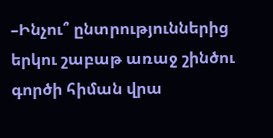–Ինչու՞ ընտրություններից երկու շաբաթ առաջ շինծու գործի հիման վրա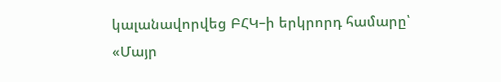կալանավորվեց ԲՀԿ–ի երկրորդ համարը՝ «Մայր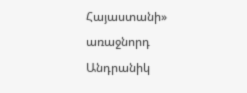Հայաստանի» առաջնորդ Անդրանիկ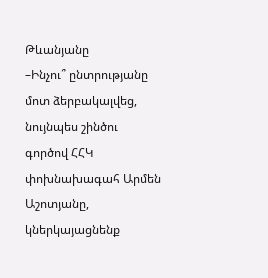Թևանյանը
–Ինչու՞ ընտրությանը մոտ ձերբակալվեց, նույնպես շինծու գործով ՀՀԿ փոխնախագահ Արմեն Աշոտյանը, կներկայացնենք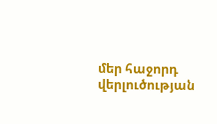մեր հաջորդ վերլուծության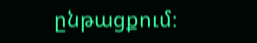ընթացքում։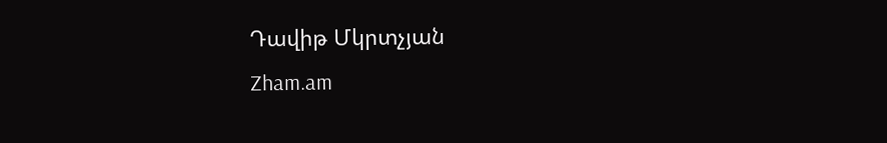Դավիթ Մկրտչյան
Zham.am